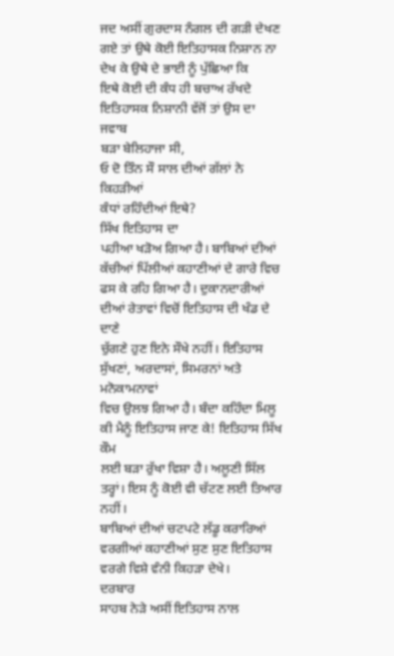ਜਦ ਅਸੀਂ ਗੁਰਦਾਸ ਨੰਗਲ ਦੀ ਗੜੀ ਦੇਖਣ
ਗਏ ਤਾਂ ਉਥੇ ਕੋਈ ਇਤਿਹਾਸਕ ਨਿਸ਼ਾਨ ਨਾ ਦੇਖ ਕੇ ਉਥੇ ਦੇ ਭਾਈ ਨੂੰ ਪੁੱਛਿਆ ਕਿ
ਇਥੇ ਕੋਈ ਦੀ ਕੰਧ ਹੀ ਬਚਾਅ ਰੱਖਦੇ ਇਤਿਹਾਸਕ ਨਿਸ਼ਾਨੀ ਵੱਜੋਂ ਤਾਂ ਉਸ ਦਾ ਜਵਾਬ
ਬੜਾ ਬੇਲਿਹਾਜਾ ਸੀ,
ਓ ਦੋ ਤਿੰਨ ਸੌ ਸਾਲ ਦੀਆਂ ਗੱਲਾਂ ਨੇ ਕਿਹੜੀਆਂ
ਕੰਧਾਂ ਰਹਿੰਦੀਆਂ ਇਥੇ?
ਸਿੱਖ ਇਤਿਹਾਸ ਦਾ
ਪਹੀਆ ਖੜੋਅ ਗਿਆ ਹੈ। ਬਾਬਿਆਂ ਦੀਆਂ ਕੱਚੀਆਂ ਪਿੱਲੀਆਂ ਕਹਾਣੀਆਂ ਦੇ ਗਾਰੇ ਵਿਚ
ਫਸ ਕੇ ਰਹਿ ਗਿਆ ਹੈ। ਦੁਕਾਨਦਾਰੀਆਂ ਦੀਆਂ ਰੇਤਾਵਾਂ ਵਿਚੋਂ ਇਤਿਹਾਸ ਦੀ ਖੰਡ ਦੇ ਦਾਣੇ
ਚੁੱਗਣੇ ਹੁਣ ਇਨੇ ਸੌਖੇ ਨਹੀਂ। ਇਤਿਹਾਸ ਸੁੱਖਣਾਂ, ਅਰਦਾਸਾਂ, ਸਿਮਰਨਾਂ ਅਤੇ ਮਨੋਕਾਮਨਾਵਾਂ
ਵਿਚ ਉਲਝ ਗਿਆ ਹੈ। ਬੰਦਾ ਕਹਿੰਦਾ ਮਿਲੂ ਕੀ ਮੈਨੂੰ ਇਤਿਹਾਸ ਜਾਣ ਕੇ! ਇਤਿਹਾਸ ਸਿੱਖ ਕੌਮ
ਲਈ ਬੜਾ ਰੁੱਖਾ ਵਿਸ਼ਾ ਹੈ। ਅਲੂਣੀ ਸਿੱਲ ਤਰ੍ਹਾਂ। ਇਸ ਨੂੰ ਕੋਈ ਵੀ ਚੱਟਣ ਲਈ ਤਿਆਰ ਨਹੀਂ।
ਬਾਬਿਆਂ ਦੀਆਂ ਚਟਪਟੇ ਲੱਡੂ ਕਰਾਰਿਆਂ
ਵਰਗੀਆਂ ਕਹਾਣੀਆਂ ਸੁਣ ਸੁਣ ਇਤਿਹਾਸ ਵਰਗੇ ਵਿਸ਼ੇ ਵੰਨੀ ਕਿਹੜਾ ਦੇਖੇ।
ਦਰਬਾਰ
ਸਾਹਬ ਨੇੜੇ ਅਸੀਂ ਇਤਿਹਾਸ ਨਾਲ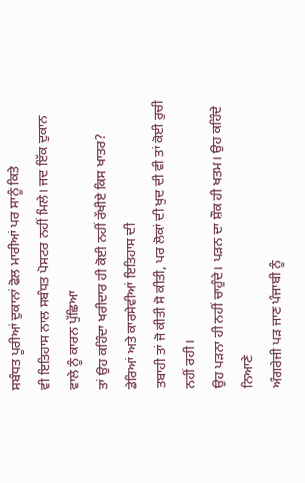ਸਬੰਧਤ ਪੂਰੀਆਂ ਦੁਕਾਨਾਂ ਫੋਲ ਮਾਰੀਆਂ ਪਰ ਸਾਨੂੰ ਕਿਤੇ
ਵੀ ਇਤਿਹਾਸ ਨਾਲ ਸਬੰਧਤ ਪੋਸਟਰ ਨਹੀਂ ਮਿਲੇ। ਜਦ ਇੱਕ ਦੁਕਾਨ ਵਾਲੇ ਨੂੰ ਕਾਰਨ ਪੁੱਛਿਆ
ਤਾਂ ਉਹ ਕਹਿੰਦਾ ਖਰੀਦਾਰ ਹੀ ਕੋਈ ਨਹੀਂ ਰੱਖੀਏ ਕਿਸ ਖਾਤਰ?
ਡੇਰਿਆਂ ਅਤੇ ਕਾਰਸੇਵੀਆਂ ਇਤਿਹਾਸ ਦੀ
ਤਬਾਹੀ ਤਾਂ ਜੋ ਕੀਤੀ ਸੋ ਕੀਤੀ, ਪਰ ਲੋਕਾਂ ਦੀ ਖੁਦ ਦੀ ਵੀ ਤਾਂ ਕੋਈ ਰੁਚੀ ਨਹੀਂ ਰਹੀ।
ਉਹ ਪੜਨਾ ਹੀ ਨਹੀਂ ਚਾਹੁੰਦੇ। ਪੜਨ ਦਾ ਸ਼ੌਕ ਹੀ ਖਤਮ। ਉਹ ਕਹਿੰਦੇ ਨਿਆਣੇ
ਅੰਗਰੇਜੀ ਪੜ ਜਾਣ ਪੰਜਾਬੀ ਨੂੰ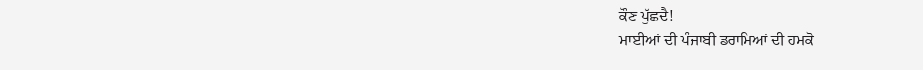ਕੌਣ ਪੁੱਛਦੈ!
ਮਾਈਆਂ ਦੀ ਪੰਜਾਬੀ ਡਰਾਮਿਆਂ ਦੀ ਹਮਕੋ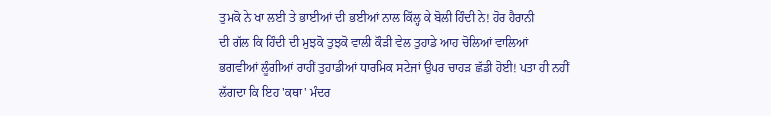ਤੁਮਕੋ ਨੇ ਖਾ ਲਈ ਤੇ ਭਾਈਆਂ ਦੀ ਭਈਆਂ ਨਾਲ ਕਿੱਲ੍ਹ ਕੇ ਬੋਲੀ ਹਿੰਦੀ ਨੇ! ਹੋਰ ਹੈਰਾਨੀ
ਦੀ ਗੱਲ ਕਿ ਹਿੰਦੀ ਦੀ ਮੁਝਕੋ ਤੁਝਕੋ ਵਾਲੀ ਕੌੜੀ ਵੇਲ ਤੁਹਾਡੇ ਆਹ ਚੋਲਿਆਂ ਵਾਲਿਆਂ
ਭਗਵੀਆਂ ਲੂੰਗੀਆਂ ਰਾਹੀਂ ਤੁਹਾਡੀਆਂ ਧਾਰਮਿਕ ਸਟੇਜਾਂ ਉਪਰ ਚਾਹੜ ਛੱਡੀ ਹੋਈ! ਪਤਾ ਹੀ ਨਹੀਂ
ਲੱਗਦਾ ਕਿ ਇਹ 'ਕਥਾ' ਮੰਦਰ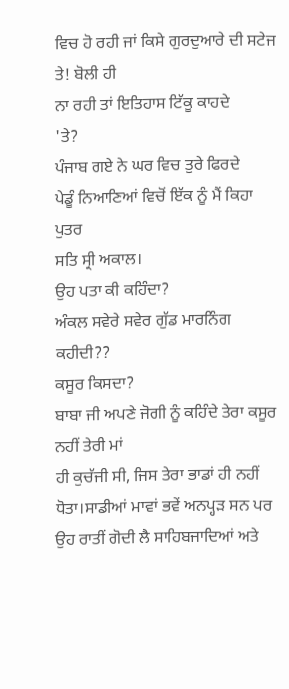ਵਿਚ ਹੋ ਰਹੀ ਜਾਂ ਕਿਸੇ ਗੁਰਦੁਆਰੇ ਦੀ ਸਟੇਜ ਤੇ! ਬੋਲੀ ਹੀ
ਨਾ ਰਹੀ ਤਾਂ ਇਤਿਹਾਸ ਟਿੱਕੂ ਕਾਹਦੇ
'ਤੇ?
ਪੰਜਾਬ ਗਏ ਨੇ ਘਰ ਵਿਚ ਤੁਰੇ ਫਿਰਦੇ
ਪੇਡੂੰ ਨਿਆਣਿਆਂ ਵਿਚੋਂ ਇੱਕ ਨੂੰ ਮੈਂ ਕਿਹਾ ਪੁਤਰ
ਸਤਿ ਸ੍ਰੀ ਅਕਾਲ।
ਉਹ ਪਤਾ ਕੀ ਕਹਿੰਦਾ?
ਅੰਕਲ ਸਵੇਰੇ ਸਵੇਰ ਗੁੱਡ ਮਾਰਨਿੰਗ ਕਹੀਦੀ??
ਕਸੂਰ ਕਿਸਦਾ?
ਬਾਬਾ ਜੀ ਅਪਣੇ ਜੋਗੀ ਨੂੰ ਕਹਿੰਦੇ ਤੇਰਾ ਕਸੂਰ ਨਹੀਂ ਤੇਰੀ ਮਾਂ
ਹੀ ਕੁਚੱਜੀ ਸੀ, ਜਿਸ ਤੇਰਾ ਭਾਡਾਂ ਹੀ ਨਹੀਂ ਧੋਤਾ।ਸਾਡੀਆਂ ਮਾਵਾਂ ਭਵੇਂ ਅਨਪ੍ਹੜ ਸਨ ਪਰ
ਉਹ ਰਾਤੀਂ ਗੋਦੀ ਲੈ ਸਾਹਿਬਜਾਦਿਆਂ ਅਤੇ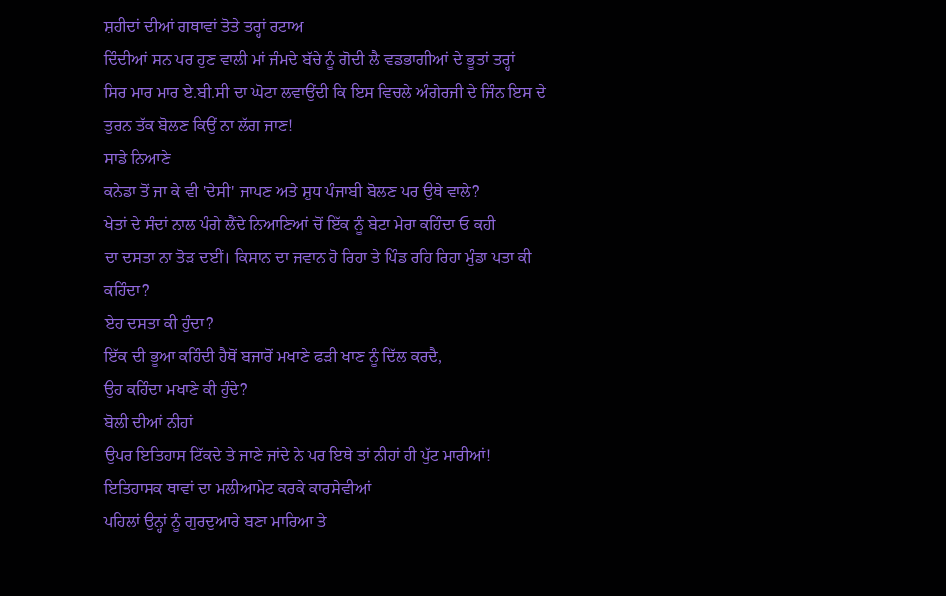ਸ਼ਹੀਦਾਂ ਦੀਆਂ ਗਥਾਵਾਂ ਤੋਤੇ ਤਰ੍ਹਾਂ ਰਟਾਅ
ਦਿੰਦੀਆਂ ਸਨ ਪਰ ਹੁਣ ਵਾਲੀ ਮਾਂ ਜੰਮਦੇ ਬੱਚੇ ਨੂੰ ਗੋਦੀ ਲੈ ਵਡਭਾਗੀਆਂ ਦੇ ਭੂਤਾਂ ਤਰ੍ਹਾਂ
ਸਿਰ ਮਾਰ ਮਾਰ ਏ.ਬੀ.ਸੀ ਦਾ ਘੋਟਾ ਲਵਾਉਂਦੀ ਕਿ ਇਸ ਵਿਚਲੇ ਅੰਗੇਰਜੀ ਦੇ ਜਿੰਨ ਇਸ ਦੇ
ਤੁਰਨ ਤੱਕ ਬੋਲਣ ਕਿਉਂ ਨਾ ਲੱਗ ਜਾਣ!
ਸਾਡੇ ਨਿਆਣੇ
ਕਨੇਡਾ ਤੋਂ ਜਾ ਕੇ ਵੀ 'ਦੇਸੀ' ਜਾਪਣ ਅਤੇ ਸ਼ੁਧ ਪੰਜਾਬੀ ਬੋਲਣ ਪਰ ਉਥੇ ਵਾਲੇ?
ਖੇਤਾਂ ਦੇ ਸੰਦਾਂ ਨਾਲ ਪੰਗੇ ਲੈਂਦੇ ਨਿਆਣਿਆਂ ਚੋਂ ਇੱਕ ਨੂੰ ਬੇਟਾ ਮੇਰਾ ਕਹਿੰਦਾ ਓ ਕਹੀ
ਦਾ ਦਸਤਾ ਨਾ ਤੋੜ ਦਈਂ। ਕਿਸਾਨ ਦਾ ਜਵਾਨ ਹੋ ਰਿਹਾ ਤੇ ਪਿੰਡ ਰਹਿ ਰਿਹਾ ਮੁੰਡਾ ਪਤਾ ਕੀ
ਕਹਿੰਦਾ?
ਏਹ ਦਸਤਾ ਕੀ ਹੁੰਦਾ?
ਇੱਕ ਦੀ ਭੂਆ ਕਹਿੰਦੀ ਹੈਥੋਂ ਬਜਾਰੋਂ ਮਖਾਣੇ ਫੜੀ ਖਾਣ ਨੂੰ ਦਿੱਲ ਕਰਦੈ,
ਉਹ ਕਹਿੰਦਾ ਮਖਾਣੇ ਕੀ ਹੁੰਦੇ?
ਬੋਲੀ ਦੀਆਂ ਨੀਹਾਂ
ਉਪਰ ਇਤਿਹਾਸ ਟਿੱਕਦੇ ਤੇ ਜਾਣੇ ਜਾਂਦੇ ਨੇ ਪਰ ਇਥੇ ਤਾਂ ਨੀਹਾਂ ਹੀ ਪੁੱਟ ਮਾਰੀਆਂ!
ਇਤਿਹਾਸਕ ਥਾਵਾਂ ਦਾ ਮਲੀਆਮੇਟ ਕਰਕੇ ਕਾਰਸੇਵੀਆਂ
ਪਹਿਲਾਂ ਉਨ੍ਹਾਂ ਨੂੰ ਗੁਰਦੁਆਰੇ ਬਣਾ ਮਾਰਿਆ ਤੇ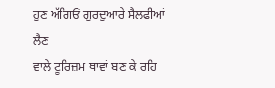ਹੁਣ ਅੱਗਿਓਂ ਗੁਰਦੁਆਰੇ ਸੈਲਫੀਆਂ ਲੈਣ
ਵਾਲੇ ਟੂਰਿਜ਼ਮ ਥਾਵਾਂ ਬਣ ਕੇ ਰਹਿ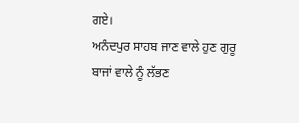ਗਏ।
ਅਨੰਦਪੁਰ ਸਾਹਬ ਜਾਣ ਵਾਲੇ ਹੁਣ ਗੁਰੂ ਬਾਜਾਂ ਵਾਲੇ ਨੂੰ ਲੱਭਣ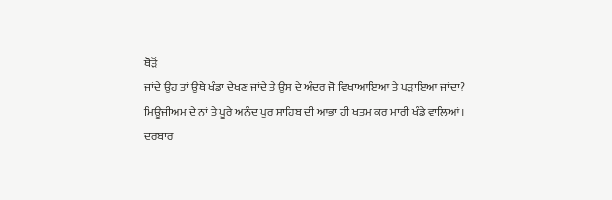ਥੋੜੋਂ
ਜਾਂਦੇ ਉਹ ਤਾਂ ਉਥੇ ਖੰਡਾ ਦੇਖਣ ਜਾਂਦੇ ਤੇ ਉਸ ਦੇ ਅੰਦਰ ਜੋ ਵਿਖਾਆਇਆ ਤੇ ਪੜਾਇਆ ਜਾਂਦਾ?
ਮਿਊਜੀਅਮ ਦੇ ਨਾਂ ਤੇ ਪੂਰੇ ਅਨੰਦ ਪੁਰ ਸਾਹਿਬ ਦੀ ਆਭਾ ਹੀ ਖਤਮ ਕਰ ਮਾਰੀ ਖੰਡੇ ਵਾਲਿਆਂ।
ਦਰਬਾਰ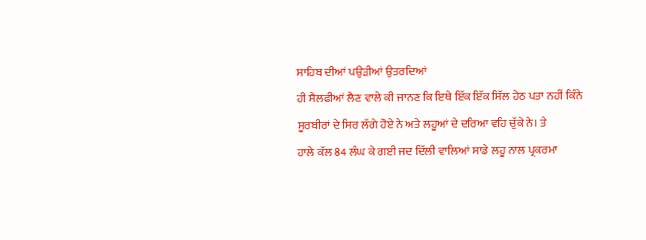ਸਾਹਿਬ ਦੀਆਂ ਪਉੜੀਆਂ ਉਤਰਦਿਆਂ
ਹੀ ਸੈਲਫੀਆਂ ਲੈਣ ਵਾਲੇ ਕੀ ਜਾਨਣ ਕਿ ਇਥੇ ਇੱਕ ਇੱਕ ਸਿੱਲ ਹੇਠ ਪਤਾ ਨਹੀਂ ਕਿੰਨੇ
ਸੂਰਬੀਰਾਂ ਦੇ ਸਿਰ ਲੱਗੇ ਹੋਏ ਨੇ ਅਤੇ ਲਹੂਆਂ ਦੇ ਦਰਿਆ ਵਹਿ ਚੁੱਕੇ ਨੇ। ਤੇ
ਹਾਲੇ ਕੱਲ 84 ਲੰਘ ਕੇ ਗਈ ਜਦ ਦਿੱਲੀ ਵਾਲਿਆਂ ਸਾਡੇ ਲਹੂ ਨਾਲ ਪ੍ਰਕਰਮਾ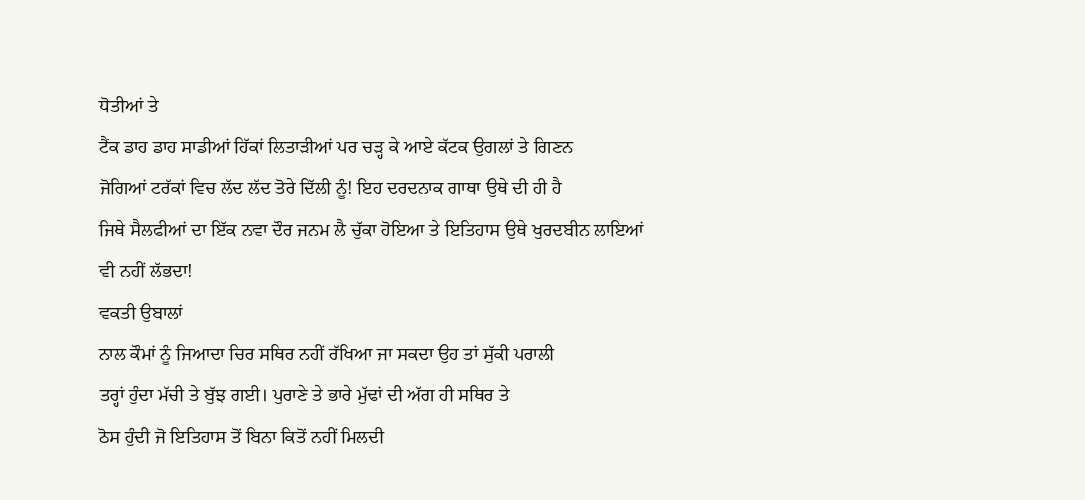ਧੋਤੀਆਂ ਤੇ
ਟੈਂਕ ਡਾਹ ਡਾਹ ਸਾਡੀਆਂ ਹਿੱਕਾਂ ਲਿਤਾੜੀਆਂ ਪਰ ਚੜ੍ਹ ਕੇ ਆਏ ਕੱਟਕ ਉਗਲਾਂ ਤੇ ਗਿਣਨ
ਜੋਗਿਆਂ ਟਰੱਕਾਂ ਵਿਚ ਲੱਦ ਲੱਦ ਤੋਰੇ ਦਿੱਲੀ ਨੂੰ! ਇਹ ਦਰਦਨਾਕ ਗਾਥਾ ਉਥੇ ਦੀ ਹੀ ਹੈ
ਜਿਥੇ ਸੈਲਫੀਆਂ ਦਾ ਇੱਕ ਨਵਾ ਦੌਰ ਜਨਮ ਲੈ ਚੁੱਕਾ ਹੋਇਆ ਤੇ ਇਤਿਹਾਸ ਉਥੇ ਖੁਰਦਬੀਨ ਲਾਇਆਂ
ਵੀ ਨਹੀਂ ਲੱਭਦਾ!
ਵਕਤੀ ਉਬਾਲਾਂ
ਨਾਲ ਕੌਮਾਂ ਨੂੰ ਜਿਆਦਾ ਚਿਰ ਸਥਿਰ ਨਹੀਂ ਰੱਖਿਆ ਜਾ ਸਕਦਾ ਉਹ ਤਾਂ ਸੁੱਕੀ ਪਰਾਲੀ
ਤਰ੍ਹਾਂ ਹੁੰਦਾ ਮੱਚੀ ਤੇ ਬੁੱਝ ਗਈ। ਪੁਰਾਣੇ ਤੇ ਭਾਰੇ ਮੁੱਢਾਂ ਦੀ ਅੱਗ ਹੀ ਸਥਿਰ ਤੇ
ਠੋਸ ਹੁੰਦੀ ਜੋ ਇਤਿਹਾਸ ਤੋਂ ਬਿਨਾ ਕਿਤੋਂ ਨਹੀਂ ਮਿਲਦੀ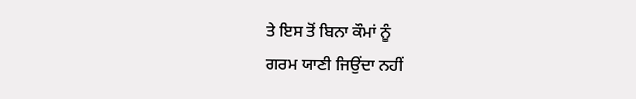ਤੇ ਇਸ ਤੋਂ ਬਿਨਾ ਕੌਮਾਂ ਨੂੰ
ਗਰਮ ਯਾਣੀ ਜਿਉਂਦਾ ਨਹੀਂ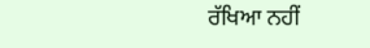ਰੱਖਿਆ ਨਹੀਂ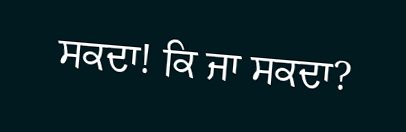ਸਕਦਾ! ਕਿ ਜਾ ਸਕਦਾ?